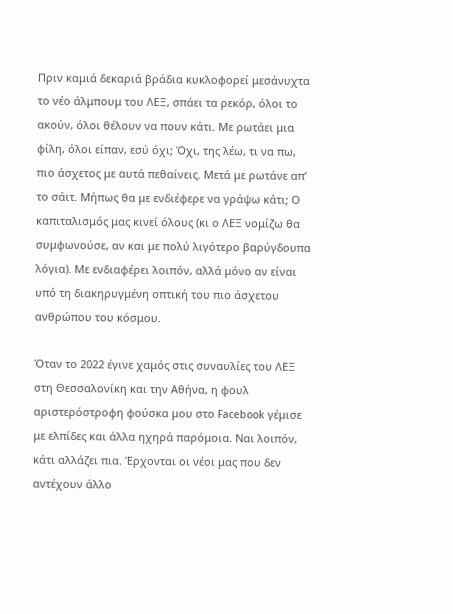Πριν καμιά δεκαριά βράδια κυκλοφορεί μεσάνυχτα το νέο άλμπουμ του ΛΕΞ, σπάει τα ρεκόρ, όλοι το ακούν, όλοι θέλουν να πουν κάτι. Mε ρωτάει μια φίλη, όλοι είπαν, εσύ όχι; Όχι, της λέω, τι να πω, πιο άσχετος με αυτά πεθαίνεις. Μετά με ρωτάνε απ’ το σάιτ. Μήπως θα με ενδιέφερε να γράψω κάτι; Ο καπιταλισμός μας κινεί όλους (κι ο ΛΕΞ νομίζω θα συμφωνούσε, αν και με πολύ λιγότερο βαρύγδουπα λόγια). Με ενδιαφέρει λοιπόν, αλλά μόνο αν είναι υπό τη διακηρυγμένη οπτική του πιο άσχετου ανθρώπου του κόσμου.

Όταν το 2022 έγινε χαμός στις συναυλίες του ΛΕΞ στη Θεσσαλονίκη και την Αθήνα, η φουλ αριστερόστροφη φούσκα μου στο Facebook γέμισε με ελπίδες και άλλα ηχηρά παρόμοια. Ναι λοιπόν, κάτι αλλάζει πια. Έρχονται οι νέοι μας που δεν αντέχουν άλλο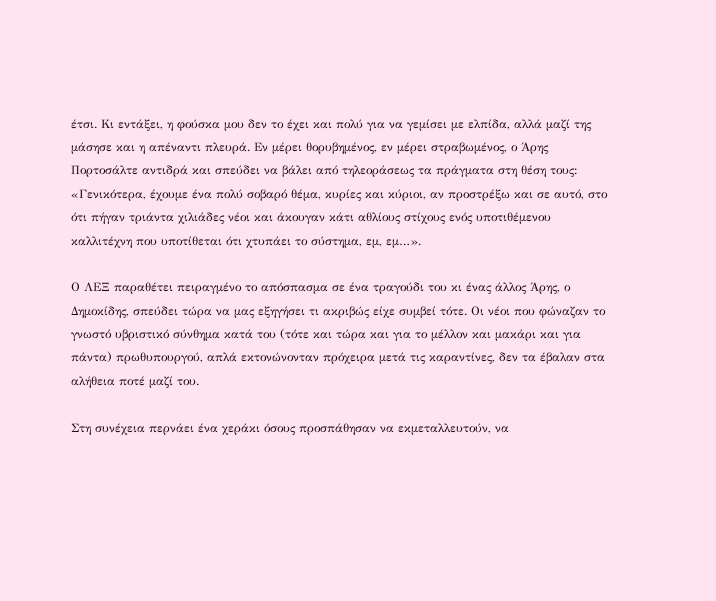έτσι. Κι εντάξει, η φούσκα μου δεν το έχει και πολύ για να γεμίσει με ελπίδα, αλλά μαζί της μάσησε και η απέναντι πλευρά. Εν μέρει θορυβημένος, εν μέρει στραβωμένος, ο Άρης Πορτοσάλτε αντιδρά και σπεύδει να βάλει από τηλεοράσεως τα πράγματα στη θέση τους: «Γενικότερα, έχουμε ένα πολύ σοβαρό θέμα, κυρίες και κύριοι, αν προστρέξω και σε αυτό, στο ότι πήγαν τριάντα χιλιάδες νέοι και άκουγαν κάτι αθλίους στίχους ενός υποτιθέμενου καλλιτέχνη που υποτίθεται ότι χτυπάει το σύστημα, εμ, εμ…».

Ο ΛΕΞ παραθέτει πειραγμένο το απόσπασμα σε ένα τραγούδι του κι ένας άλλος Άρης, ο Δημοκίδης, σπεύδει τώρα να μας εξηγήσει τι ακριβώς είχε συμβεί τότε. Οι νέοι που φώναζαν το γνωστό υβριστικό σύνθημα κατά του (τότε και τώρα και για το μέλλον και μακάρι και για πάντα) πρωθυπουργού, απλά εκτονώνονταν πρόχειρα μετά τις καραντίνες, δεν τα έβαλαν στα αλήθεια ποτέ μαζί του.

Στη συνέχεια περνάει ένα χεράκι όσους προσπάθησαν να εκμεταλλευτούν, να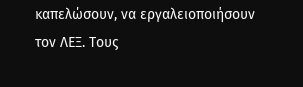καπελώσουν, να εργαλειοποιήσουν τον ΛΕΞ. Τους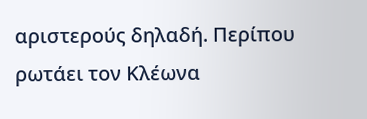αριστερούς δηλαδή. Περίπου ρωτάει τον Κλέωνα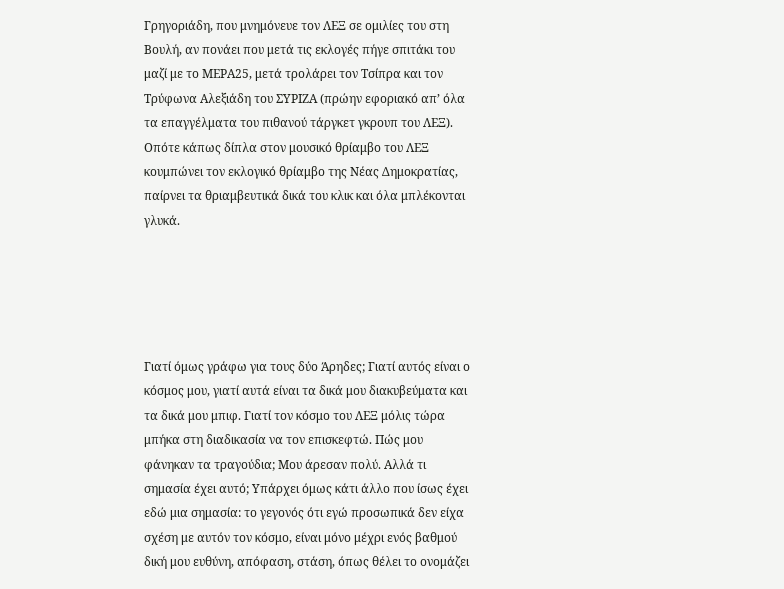Γρηγοριάδη, που μνημόνευε τον ΛΕΞ σε ομιλίες του στη Βουλή, αν πονάει που μετά τις εκλογές πήγε σπιτάκι του μαζί με το ΜΕΡΑ25, μετά τρολάρει τον Τσίπρα και τον Τρύφωνα Αλεξιάδη του ΣΥΡΙΖΑ (πρώην εφοριακό απ’ όλα τα επαγγέλματα του πιθανού τάργκετ γκρουπ του ΛΕΞ). Οπότε κάπως δίπλα στον μουσικό θρίαμβο του ΛΕΞ κουμπώνει τον εκλογικό θρίαμβο της Νέας Δημοκρατίας, παίρνει τα θριαμβευτικά δικά του κλικ και όλα μπλέκονται γλυκά.





Γιατί όμως γράφω για τους δύο Άρηδες; Γιατί αυτός είναι ο κόσμος μου, γιατί αυτά είναι τα δικά μου διακυβεύματα και τα δικά μου μπιφ. Γιατί τον κόσμο του ΛΕΞ μόλις τώρα μπήκα στη διαδικασία να τον επισκεφτώ. Πώς μου φάνηκαν τα τραγούδια; Μου άρεσαν πολύ. Αλλά τι σημασία έχει αυτό; Υπάρχει όμως κάτι άλλο που ίσως έχει εδώ μια σημασία: το γεγονός ότι εγώ προσωπικά δεν είχα σχέση με αυτόν τον κόσμο, είναι μόνο μέχρι ενός βαθμού δική μου ευθύνη, απόφαση, στάση, όπως θέλει το ονομάζει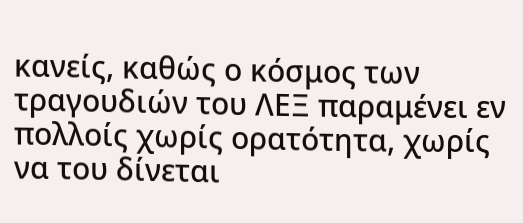κανείς, καθώς ο κόσμος των τραγουδιών του ΛΕΞ παραμένει εν πολλοίς χωρίς ορατότητα, χωρίς να του δίνεται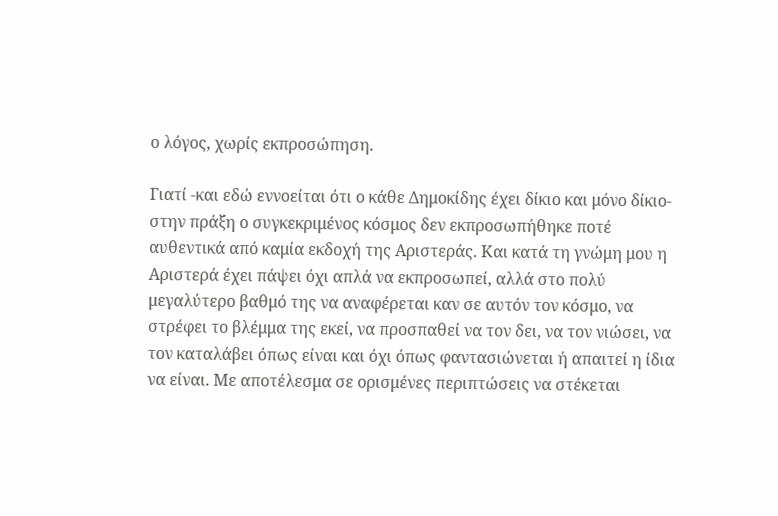ο λόγος, χωρίς εκπροσώπηση.

Γιατί -και εδώ εννοείται ότι ο κάθε Δημοκίδης έχει δίκιο και μόνο δίκιο- στην πράξη ο συγκεκριμένος κόσμος δεν εκπροσωπήθηκε ποτέ αυθεντικά από καμία εκδοχή της Αριστεράς. Και κατά τη γνώμη μου η Αριστερά έχει πάψει όχι απλά να εκπροσωπεί, αλλά στο πολύ μεγαλύτερο βαθμό της να αναφέρεται καν σε αυτόν τον κόσμο, να στρέφει το βλέμμα της εκεί, να προσπαθεί να τον δει, να τον νιώσει, να τον καταλάβει όπως είναι και όχι όπως φαντασιώνεται ή απαιτεί η ίδια να είναι. Με αποτέλεσμα σε ορισμένες περιπτώσεις να στέκεται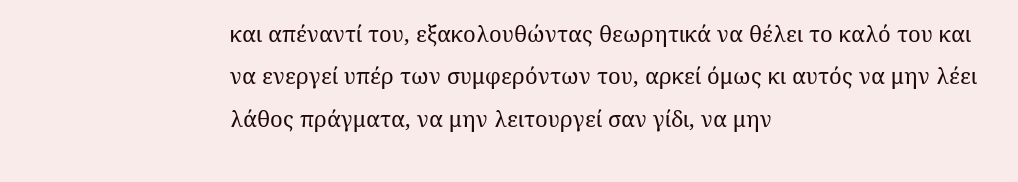και απέναντί του, εξακολουθώντας θεωρητικά να θέλει το καλό του και να ενεργεί υπέρ των συμφερόντων του, αρκεί όμως κι αυτός να μην λέει λάθος πράγματα, να μην λειτουργεί σαν γίδι, να μην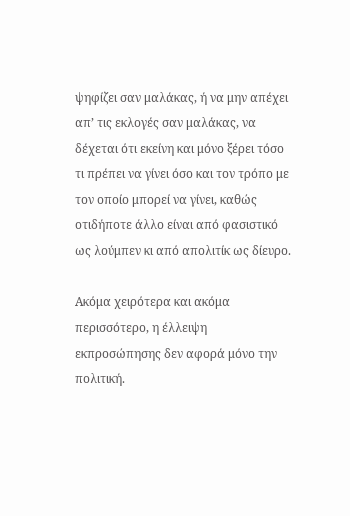ψηφίζει σαν μαλάκας, ή να μην απέχει απ’ τις εκλογές σαν μαλάκας, να δέχεται ότι εκείνη και μόνο ξέρει τόσο τι πρέπει να γίνει όσο και τον τρόπο με τον οποίο μπορεί να γίνει, καθώς οτιδήποτε άλλο είναι από φασιστικό ως λούμπεν κι από απολιτίκ ως δίευρο.

Ακόμα χειρότερα και ακόμα περισσότερο, η έλλειψη εκπροσώπησης δεν αφορά μόνο την πολιτική.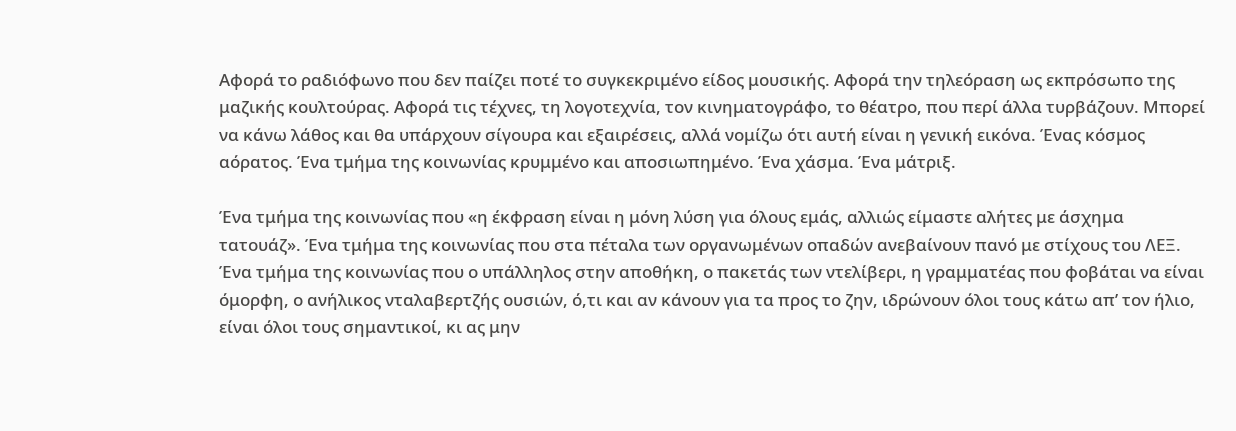Αφορά το ραδιόφωνο που δεν παίζει ποτέ το συγκεκριμένο είδος μουσικής. Αφορά την τηλεόραση ως εκπρόσωπο της μαζικής κουλτούρας. Αφορά τις τέχνες, τη λογοτεχνία, τον κινηματογράφο, το θέατρο, που περί άλλα τυρβάζουν. Μπορεί να κάνω λάθος και θα υπάρχουν σίγουρα και εξαιρέσεις, αλλά νομίζω ότι αυτή είναι η γενική εικόνα. Ένας κόσμος αόρατος. Ένα τμήμα της κοινωνίας κρυμμένο και αποσιωπημένο. Ένα χάσμα. Ένα μάτριξ.

Ένα τμήμα της κοινωνίας που «η έκφραση είναι η μόνη λύση για όλους εμάς, αλλιώς είμαστε αλήτες με άσχημα τατουάζ». Ένα τμήμα της κοινωνίας που στα πέταλα των οργανωμένων οπαδών ανεβαίνουν πανό με στίχους του ΛΕΞ. Ένα τμήμα της κοινωνίας που ο υπάλληλος στην αποθήκη, ο πακετάς των ντελίβερι, η γραμματέας που φοβάται να είναι όμορφη, ο ανήλικος νταλαβερτζής ουσιών, ό,τι και αν κάνουν για τα προς το ζην, ιδρώνουν όλοι τους κάτω απ’ τον ήλιο, είναι όλοι τους σημαντικοί, κι ας μην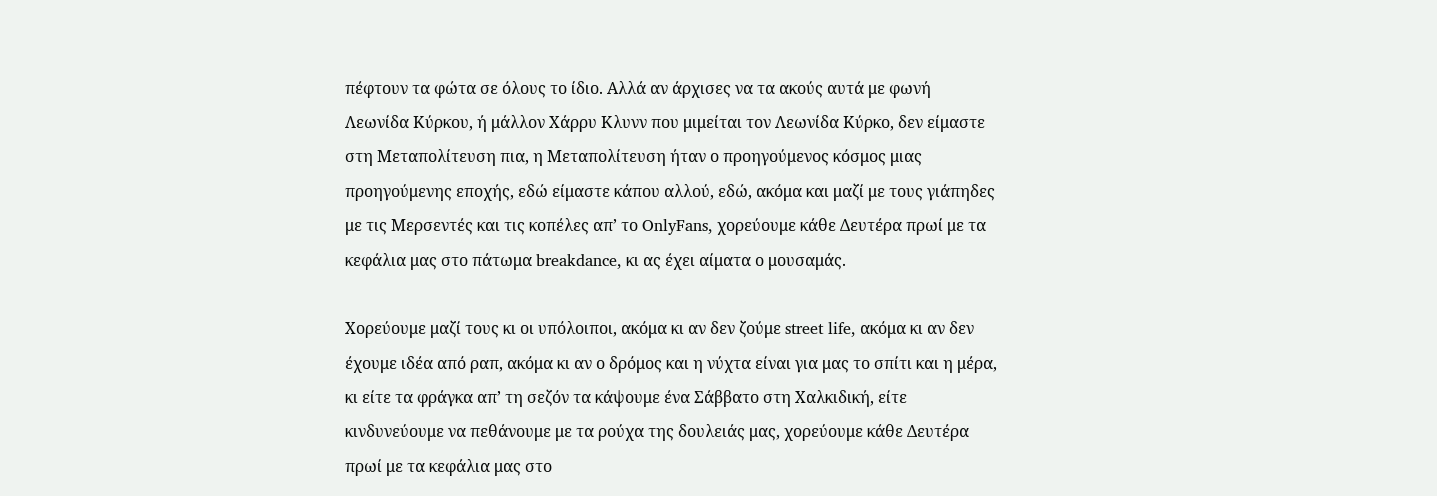πέφτουν τα φώτα σε όλους το ίδιο. Αλλά αν άρχισες να τα ακούς αυτά με φωνή Λεωνίδα Κύρκου, ή μάλλον Χάρρυ Κλυνν που μιμείται τον Λεωνίδα Κύρκο, δεν είμαστε στη Μεταπολίτευση πια, η Μεταπολίτευση ήταν ο προηγούμενος κόσμος μιας προηγούμενης εποχής, εδώ είμαστε κάπου αλλού, εδώ, ακόμα και μαζί με τους γιάπηδες με τις Μερσεντές και τις κοπέλες απ’ το OnlyFans, χορεύουμε κάθε Δευτέρα πρωί με τα κεφάλια μας στο πάτωμα breakdance, κι ας έχει αίματα ο μουσαμάς.

Χορεύουμε μαζί τους κι οι υπόλοιποι, ακόμα κι αν δεν ζούμε street life, ακόμα κι αν δεν έχουμε ιδέα από ραπ, ακόμα κι αν ο δρόμος και η νύχτα είναι για μας το σπίτι και η μέρα, κι είτε τα φράγκα απ’ τη σεζόν τα κάψουμε ένα Σάββατο στη Χαλκιδική, είτε κινδυνεύουμε να πεθάνουμε με τα ρούχα της δουλειάς μας, χορεύουμε κάθε Δευτέρα πρωί με τα κεφάλια μας στο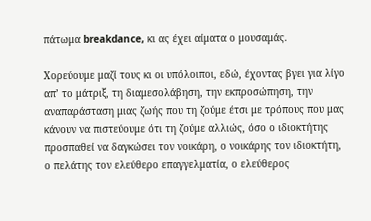πάτωμα breakdance, κι ας έχει αίματα ο μουσαμάς.

Xoρεύουμε μαζί τους κι οι υπόλοιποι, εδώ, έχοντας βγει για λίγο απ’ το μάτριξ, τη διαμεσολάβηση, την εκπροσώπηση, την αναπαράσταση μιας ζωής που τη ζούμε έτσι με τρόπους που μας κάνουν να πιστεύουμε ότι τη ζούμε αλλιώς, όσο ο ιδιοκτήτης προσπαθεί να δαγκώσει τον νοικάρη, ο νοικάρης τον ιδιοκτήτη, ο πελάτης τον ελεύθερο επαγγελματία, ο ελεύθερος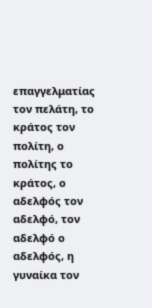επαγγελματίας τον πελάτη, το κράτος τον πολίτη, ο πολίτης το κράτος, ο αδελφός τον αδελφό, τον αδελφό ο αδελφός, η γυναίκα τον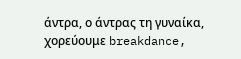άντρα, ο άντρας τη γυναίκα, χορεύουμε breakdance,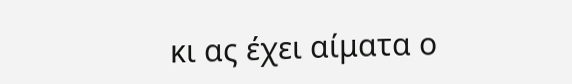κι ας έχει αίματα ο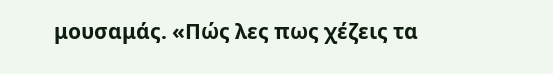μουσαμάς. «Πώς λες πως χέζεις τα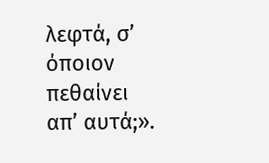λεφτά, σ’ όποιον πεθαίνει απ’ αυτά;».